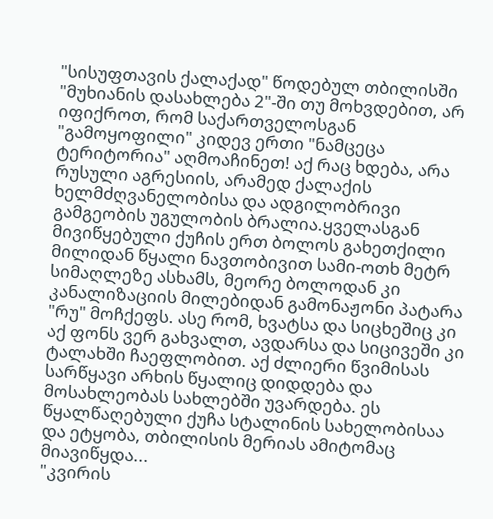"სისუფთავის ქალაქად" წოდებულ თბილისში "მუხიანის დასახლება 2"-ში თუ მოხვდებით, არ იფიქროთ, რომ საქართველოსგან "გამოყოფილი" კიდევ ერთი "ნამცეცა ტერიტორია" აღმოაჩინეთ! აქ რაც ხდება, არა რუსული აგრესიის, არამედ ქალაქის ხელმძღვანელობისა და ადგილობრივი გამგეობის უგულობის ბრალია.ყველასგან მივიწყებული ქუჩის ერთ ბოლოს გახეთქილი მილიდან წყალი ნავთობივით სამი-ოთხ მეტრ სიმაღლეზე ასხამს, მეორე ბოლოდან კი კანალიზაციის მილებიდან გამონაჟონი პატარა "რუ" მოჩქეფს. ასე რომ, ხვატსა და სიცხეშიც კი აქ ფონს ვერ გახვალთ, ავდარსა და სიცივეში კი ტალახში ჩაეფლობით. აქ ძლიერი წვიმისას სარწყავი არხის წყალიც დიდდება და მოსახლეობას სახლებში უვარდება. ეს წყალწაღებული ქუჩა სტალინის სახელობისაა და ეტყობა, თბილისის მერიას ამიტომაც მიავიწყდა...
"კვირის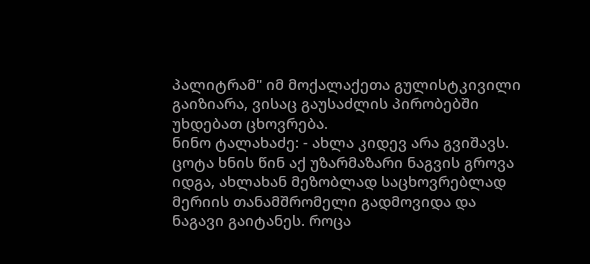პალიტრამ" იმ მოქალაქეთა გულისტკივილი გაიზიარა, ვისაც გაუსაძლის პირობებში უხდებათ ცხოვრება.
ნინო ტალახაძე: - ახლა კიდევ არა გვიშავს. ცოტა ხნის წინ აქ უზარმაზარი ნაგვის გროვა იდგა, ახლახან მეზობლად საცხოვრებლად მერიის თანამშრომელი გადმოვიდა და ნაგავი გაიტანეს. როცა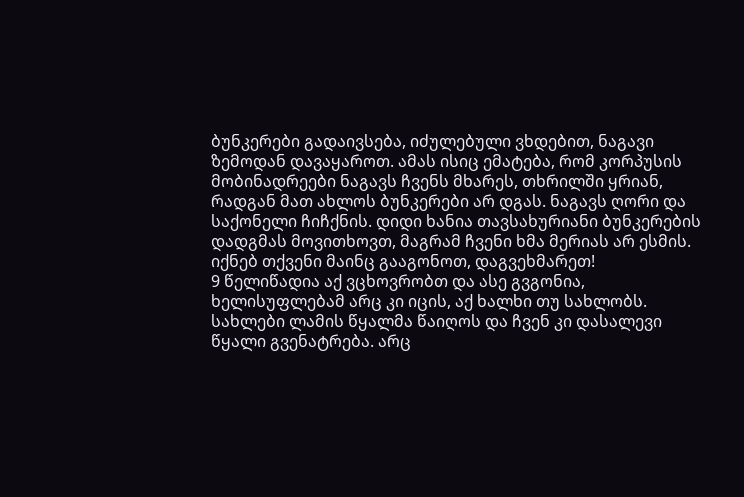ბუნკერები გადაივსება, იძულებული ვხდებით, ნაგავი ზემოდან დავაყაროთ. ამას ისიც ემატება, რომ კორპუსის მობინადრეები ნაგავს ჩვენს მხარეს, თხრილში ყრიან, რადგან მათ ახლოს ბუნკერები არ დგას. ნაგავს ღორი და საქონელი ჩიჩქნის. დიდი ხანია თავსახურიანი ბუნკერების დადგმას მოვითხოვთ, მაგრამ ჩვენი ხმა მერიას არ ესმის. იქნებ თქვენი მაინც გააგონოთ, დაგვეხმარეთ!
9 წელიწადია აქ ვცხოვრობთ და ასე გვგონია, ხელისუფლებამ არც კი იცის, აქ ხალხი თუ სახლობს. სახლები ლამის წყალმა წაიღოს და ჩვენ კი დასალევი წყალი გვენატრება. არც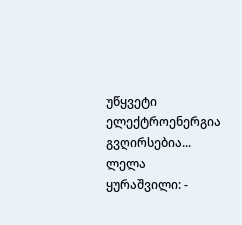უწყვეტი ელექტროენერგია გვღირსებია...
ლელა ყურაშვილი: -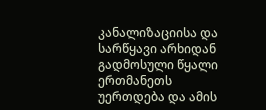კანალიზაციისა და სარწყავი არხიდან გადმოსული წყალი ერთმანეთს უერთდება და ამის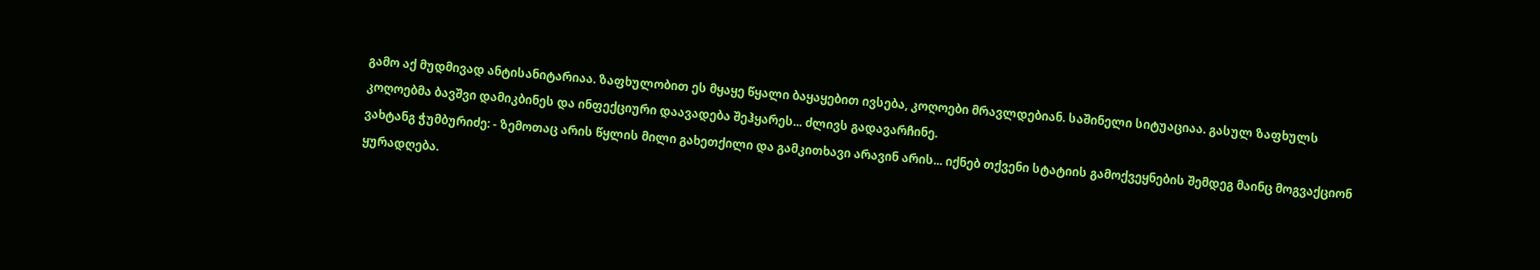გამო აქ მუდმივად ანტისანიტარიაა. ზაფხულობით ეს მყაყე წყალი ბაყაყებით ივსება, კოღოები მრავლდებიან. საშინელი სიტუაციაა. გასულ ზაფხულს კოღოებმა ბავშვი დამიკბინეს და ინფექციური დაავადება შეჰყარეს... ძლივს გადავარჩინე.
ვახტანგ ჭუმბურიძე: - ზემოთაც არის წყლის მილი გახეთქილი და გამკითხავი არავინ არის... იქნებ თქვენი სტატიის გამოქვეყნების შემდეგ მაინც მოგვაქციონ ყურადღება.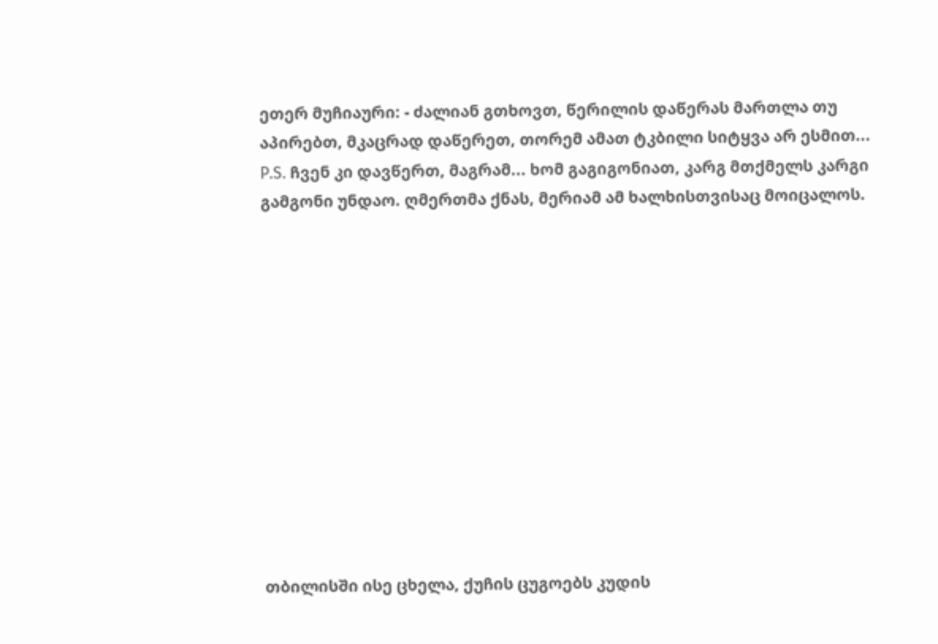ეთერ მუჩიაური: - ძალიან გთხოვთ, წერილის დაწერას მართლა თუ აპირებთ, მკაცრად დაწერეთ, თორემ ამათ ტკბილი სიტყვა არ ესმით...
P.S. ჩვენ კი დავწერთ, მაგრამ... ხომ გაგიგონიათ, კარგ მთქმელს კარგი გამგონი უნდაო. ღმერთმა ქნას, მერიამ ამ ხალხისთვისაც მოიცალოს.












თბილისში ისე ცხელა, ქუჩის ცუგოებს კუდის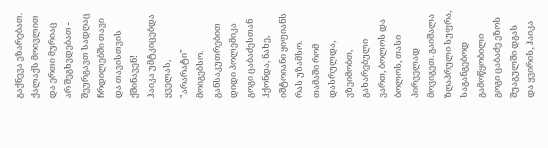გაქნევა ეზარებათ. ქალაქს მოივლით და ერთი მურიაც არ შეგხვდებათ - შეურგავთ სადღაც ჩრდილებში თავი და თავისთვის ქშინავენ!
ჰაიკა უმტკიცებდა ყველას, "არარატი" მოიგებსო. განსაკუთრებით დიდი პოლემიკა გოგი ცაბაძესთან ჰქონდა, ნახე, იშტოიანი ყიფიანს რას უზამსო. თამაში რომ დასრულდა, ვზეიმობთ, გახარებული ვართ, ბოლოს და ბოლოს, თასი პირველად მოვიგეთ. გაიშალა ზღაპრული სუფრა, საგანგებოდ გამოწყობილი გოგი ცაბაძე ეზოს შუაგულში დგას და ყვირის, ჰაიკა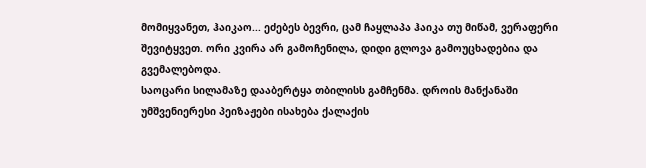მომიყვანეთ, ჰაიკაო... ეძებეს ბევრი, ცამ ჩაყლაპა ჰაიკა თუ მიწამ, ვერაფერი შევიტყვეთ. ორი კვირა არ გამოჩენილა, დიდი გლოვა გამოუცხადებია და გვემალებოდა.
საოცარი სილამაზე დააბერტყა თბილისს გამჩენმა. დროის მანქანაში უმშვენიერესი პეიზაჟები ისახება ქალაქის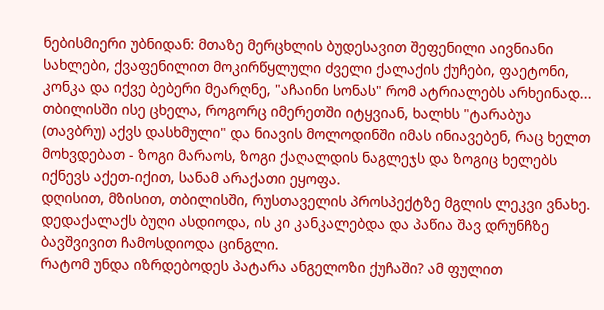ნებისმიერი უბნიდან: მთაზე მერცხლის ბუდესავით შეფენილი აივნიანი სახლები, ქვაფენილით მოკირწყლული ძველი ქალაქის ქუჩები, ფაეტონი, კონკა და იქვე ბებერი მეარღნე, "აჩაინი სონას" რომ ატრიალებს არხეინად...
თბილისში ისე ცხელა, როგორც იმერეთში იტყვიან, ხალხს "ტარაბუა (თავბრუ) აქვს დასხმული" და ნიავის მოლოდინში იმას ინიავებენ, რაც ხელთ მოხვდებათ - ზოგი მარაოს, ზოგი ქაღალდის ნაგლეჯს და ზოგიც ხელებს იქნევს აქეთ-იქით, სანამ არაქათი ეყოფა.
დღისით, მზისით, თბილისში, რუსთაველის პროსპექტზე მგლის ლეკვი ვნახე. დედაქალაქს ბუღი ასდიოდა, ის კი კანკალებდა და პაწია შავ დრუნჩზე ბავშვივით ჩამოსდიოდა ცინგლი.
რატომ უნდა იზრდებოდეს პატარა ანგელოზი ქუჩაში? ამ ფულით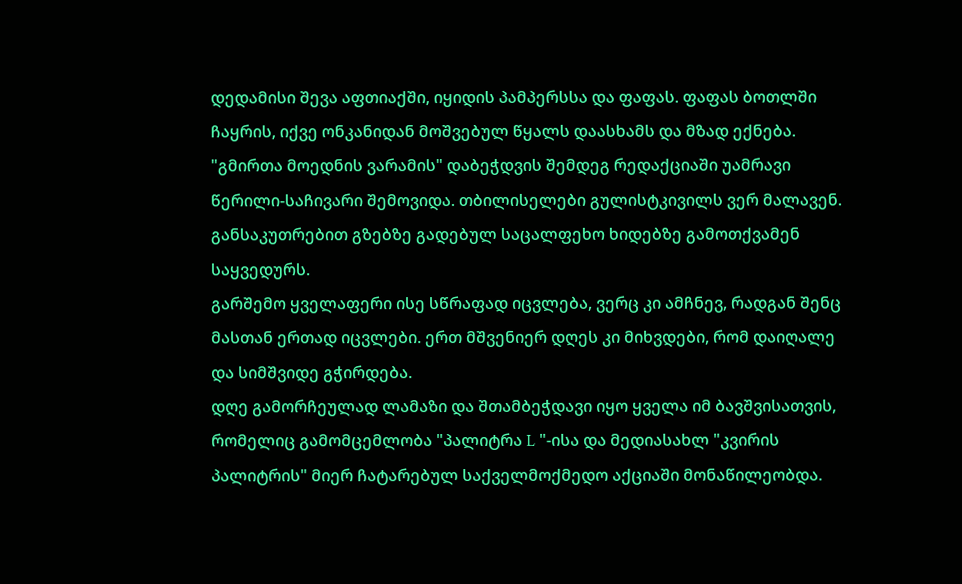დედამისი შევა აფთიაქში, იყიდის პამპერსსა და ფაფას. ფაფას ბოთლში ჩაყრის, იქვე ონკანიდან მოშვებულ წყალს დაასხამს და მზად ექნება.
"გმირთა მოედნის ვარამის" დაბეჭდვის შემდეგ რედაქციაში უამრავი წერილი-საჩივარი შემოვიდა. თბილისელები გულისტკივილს ვერ მალავენ. განსაკუთრებით გზებზე გადებულ საცალფეხო ხიდებზე გამოთქვამენ საყვედურს.
გარშემო ყველაფერი ისე სწრაფად იცვლება, ვერც კი ამჩნევ, რადგან შენც მასთან ერთად იცვლები. ერთ მშვენიერ დღეს კი მიხვდები, რომ დაიღალე და სიმშვიდე გჭირდება.
დღე გამორჩეულად ლამაზი და შთამბეჭდავი იყო ყველა იმ ბავშვისათვის, რომელიც გამომცემლობა "პალიტრა L "-ისა და მედიასახლ "კვირის პალიტრის" მიერ ჩატარებულ საქველმოქმედო აქციაში მონაწილეობდა.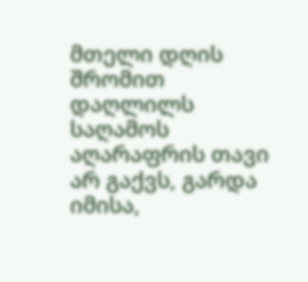მთელი დღის შრომით დაღლილს საღამოს აღარაფრის თავი არ გაქვს, გარდა იმისა,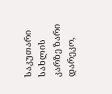საკუთარი სახლის კარზე ზარი დარეკო,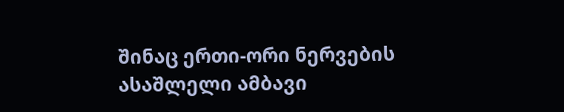შინაც ერთი-ორი ნერვების ასაშლელი ამბავი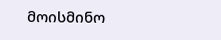მოისმინო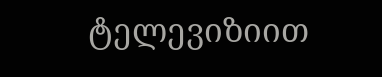ტელევიზიით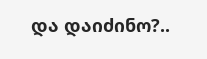და დაიძინო?..